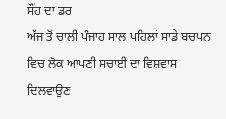ਸੌਂਹ ਦਾ ਡਰ
ਅੱਜ ਤੋਂ ਚਾਲੀ ਪੰਜਾਹ ਸਾਲ ਪਹਿਲਾਂ ਸਾਡੇ ਬਚਪਨ ਵਿਚ ਲੋਕ ਆਪਣੀ ਸਚਾਈ ਦਾ ਵਿਸ਼ਵਾਸ ਦਿਲਵਾਉਣ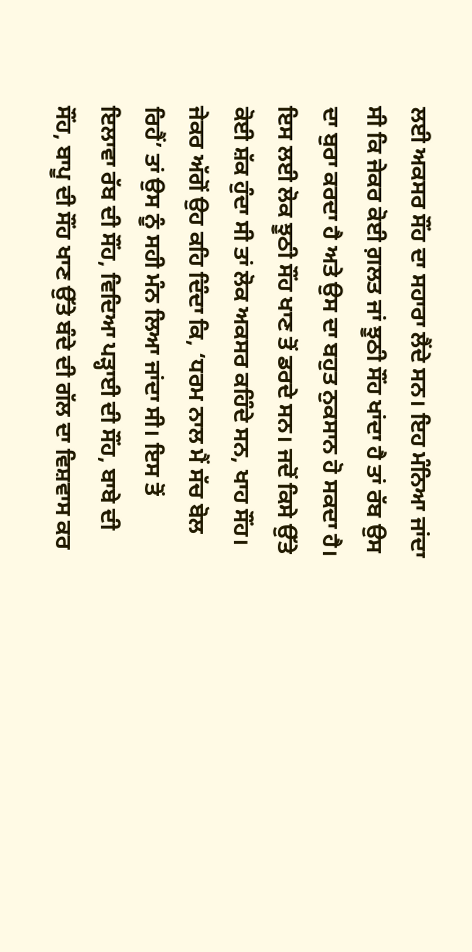ਲਈ ਅਕਸਰ ਸੌਂਹ ਦਾ ਸਹਾਰਾ ਲੈਂਦੇ ਸਨ। ਇਹ ਮੰਨਿਆ ਜਾਂਦਾ ਸੀ ਕਿ ਜੇਕਰ ਕੋਈ ਗ਼ਲਤ ਜਾਂ ਝੂਠੀ ਸੌਂਹ ਖਾਂਦਾ ਹੈ ਤਾਂ ਰੱਬ ਉਸ ਦਾ ਬੁਰਾ ਕਰਦਾ ਹੈ ਅਤੇ ਉਸ ਦਾ ਬਹੁਤ ਨੁਕਸਾਨ ਹੋ ਸਕਦਾ ਹੈ। ਇਸ ਲਈ ਲੋਕ ਝੂਠੀ ਸੌਂਹ ਖਾਣ ਤੋਂ ਡਰਦੇ ਸਨ। ਜਦੋਂ ਕਿਸੇ ਉੱਤੇ ਕੋਈ ਸ਼ੱਕ ਹੁੰਦਾ ਸੀ ਤਾਂ ਲੋਕ ਅਕਸਰ ਕਹਿੰਦੇ ਸਨ, ਖਾਹ ਸੌਂਹ। ਜੇਕਰ ਅੱਗੋਂ ਉਹ ਕਹਿ ਦਿੰਦਾ ਕਿ, ‘ਧਰਮ ਨਾਲ ਮੈਂ ਸੱਚ ਬੋਲ ਰਿਹੈਂ’ ਤਾਂ ਉਸ ਨੂੰ ਸਹੀ ਮੰਨ ਲਿਆ ਜਾਂਦਾ ਸੀ। ਇਸ ਤੋਂ ਇਲਾਵਾ ਰੱਬ ਦੀ ਸੌਂਹ, ਵਿਦਿਆ ਪੜ੍ਹਾਈ ਦੀ ਸੌਂਹ, ਬਾਬੇ ਦੀ ਸੌਂਹ, ਬਾਪੂ ਦੀ ਸੌਂਹ ਖਾਣ ਉੱਤੇ ਬੰਦੇ ਦੀ ਗੱਲ ਦਾ ਵਿਸ਼ਵਾਸ ਕਰ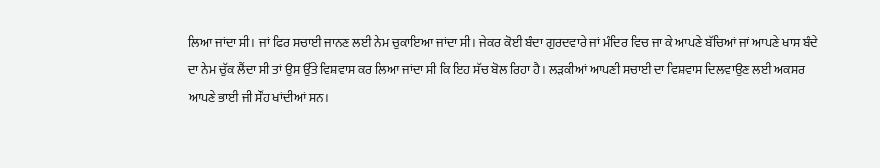ਲਿਆ ਜਾਂਦਾ ਸੀ। ਜਾਂ ਫਿਰ ਸਚਾਈ ਜਾਨਣ ਲਈ ਨੇਮ ਚੁਕਾਇਆ ਜਾਂਦਾ ਸੀ। ਜੇਕਰ ਕੋਈ ਬੰਦਾ ਗੁਰਦਵਾਰੇ ਜਾਂ ਮੰਦਿਰ ਵਿਚ ਜਾ ਕੇ ਆਪਣੇ ਬੱਚਿਆਂ ਜਾਂ ਆਪਣੇ ਖਾਸ ਬੰਦੇ ਦਾ ਨੇਮ ਚੁੱਕ ਲੈਂਦਾ ਸੀ ਤਾਂ ਉਸ ਉੱਤੇ ਵਿਸ਼ਵਾਸ ਕਰ ਲਿਆ ਜਾਂਦਾ ਸੀ ਕਿ ਇਹ ਸੱਚ ਬੋਲ ਰਿਹਾ ਹੈ। ਲੜਕੀਆਂ ਆਪਣੀ ਸਚਾਈ ਦਾ ਵਿਸ਼ਵਾਸ ਦਿਲਵਾਉਣ ਲਈ ਅਕਸਰ ਆਪਣੇ ਭਾਈ ਜੀ ਸੌਂਹ ਖਾਂਦੀਆਂ ਸਨ।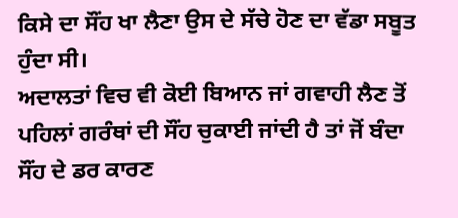ਕਿਸੇ ਦਾ ਸੌਂਹ ਖਾ ਲੈਣਾ ਉਸ ਦੇ ਸੱਚੇ ਹੋਣ ਦਾ ਵੱਡਾ ਸਬੂਤ ਹੁੰਦਾ ਸੀ।
ਅਦਾਲਤਾਂ ਵਿਚ ਵੀ ਕੋਈ ਬਿਆਨ ਜਾਂ ਗਵਾਹੀ ਲੈਣ ਤੋਂ ਪਹਿਲਾਂ ਗਰੰਥਾਂ ਦੀ ਸੌਂਹ ਚੁਕਾਈ ਜਾਂਦੀ ਹੈ ਤਾਂ ਜੋਂ ਬੰਦਾ ਸੌਂਹ ਦੇ ਡਰ ਕਾਰਣ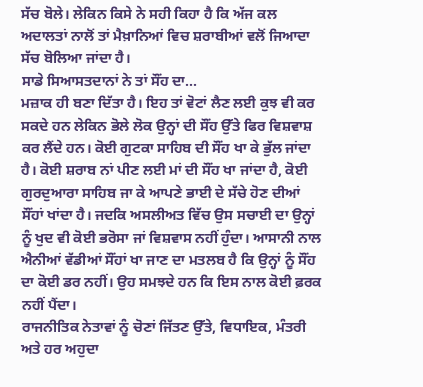ਸੱਚ ਬੋਲੇ। ਲੇਕਿਨ ਕਿਸੇ ਨੇ ਸਹੀ ਕਿਹਾ ਹੈ ਕਿ ਅੱਜ ਕਲ ਅਦਾਲਤਾਂ ਨਾਲੋਂ ਤਾਂ ਮੈਖ਼ਾਨਿਆਂ ਵਿਚ ਸ਼ਰਾਬੀਆਂ ਵਲੋਂ ਜਿਆਦਾ ਸੱਚ ਬੋਲਿਆ ਜਾਂਦਾ ਹੈ।
ਸਾਡੇ ਸਿਆਸਤਦਾਨਾਂ ਨੇ ਤਾਂ ਸੌਂਹ ਦਾ...
ਮਜ਼ਾਕ ਹੀ ਬਣਾ ਦਿੱਤਾ ਹੈ। ਇਹ ਤਾਂ ਵੋਟਾਂ ਲੈਣ ਲਈ ਕੁਝ ਵੀ ਕਰ ਸਕਦੇ ਹਨ ਲੇਕਿਨ ਭੋਲੇ ਲੋਕ ਉਨ੍ਹਾਂ ਦੀ ਸੌਂਹ ਉੱਤੇ ਫਿਰ ਵਿਸ਼ਵਾਸ਼ ਕਰ ਲੈਂਦੇ ਹਨ। ਕੋਈ ਗੁਟਕਾ ਸਾਹਿਬ ਦੀ ਸੌਂਹ ਖਾ ਕੇ ਭੁੱਲ ਜਾਂਦਾ ਹੈ। ਕੋਈ ਸ਼ਰਾਬ ਨਾਂ ਪੀਣ ਲਈ ਮਾਂ ਦੀ ਸੌਂਹ ਖਾ ਜਾਂਦਾ ਹੈ, ਕੋਈ ਗੁਰਦੁਆਰਾ ਸਾਹਿਬ ਜਾ ਕੇ ਆਪਣੇ ਭਾਈ ਦੇ ਸੱਚੇ ਹੋਣ ਦੀਆਂ ਸੌਂਹਾਂ ਖਾਂਦਾ ਹੈ। ਜਦਕਿ ਅਸਲੀਅਤ ਵਿੱਚ ਉਸ ਸਚਾਈ ਦਾ ਉਨ੍ਹਾਂ ਨੂੰ ਖੁਦ ਵੀ ਕੋਈ ਭਰੋਸਾ ਜਾਂ ਵਿਸ਼ਵਾਸ ਨਹੀਂ ਹੁੰਦਾ। ਆਸਾਨੀ ਨਾਲ ਐਨੀਆਂ ਵੱਡੀਆਂ ਸੌਂਹਾਂ ਖਾ ਜਾਣ ਦਾ ਮਤਲਬ ਹੈ ਕਿ ਉਨ੍ਹਾਂ ਨੂੰ ਸੌਂਹ ਦਾ ਕੋਈ ਡਰ ਨਹੀਂ। ਉਹ ਸਮਝਦੇ ਹਨ ਕਿ ਇਸ ਨਾਲ ਕੋਈ ਫ਼ਰਕ ਨਹੀਂ ਪੈਂਦਾ।
ਰਾਜਨੀਤਿਕ ਨੇਤਾਵਾਂ ਨੂੰ ਚੋਣਾਂ ਜਿੱਤਣ ਉੱਤੇ, ਵਿਧਾਇਕ, ਮੰਤਰੀ ਅਤੇ ਹਰ ਅਹੁਦਾ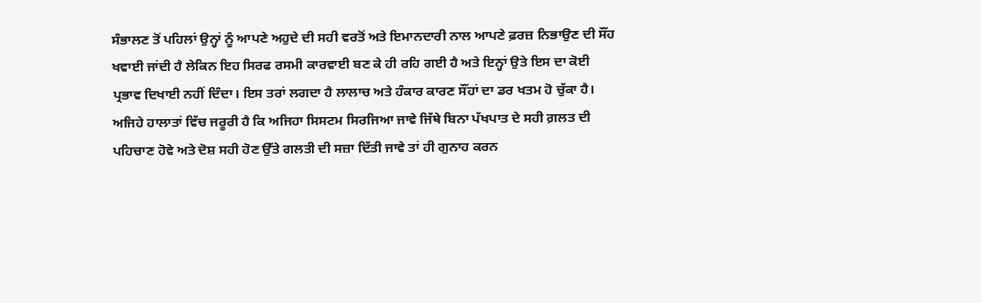ਸੰਭਾਲਣ ਤੋਂ ਪਹਿਲਾਂ ਉਨ੍ਹਾਂ ਨੂੰ ਆਪਣੇ ਅਹੁਦੇ ਦੀ ਸਹੀ ਵਰਤੋਂ ਅਤੇ ਇਮਾਨਦਾਰੀ ਨਾਲ ਆਪਣੇ ਫ਼ਰਜ਼ ਨਿਭਾਉਣ ਦੀ ਸੌਂਹ ਖਵਾਈ ਜਾਂਦੀ ਹੈ ਲੇਕਿਨ ਇਹ ਸਿਰਫ ਰਸਮੀ ਕਾਰਵਾਈ ਬਣ ਕੇ ਹੀ ਰਹਿ ਗਈ ਹੈ ਅਤੇ ਇਨ੍ਹਾਂ ਉਤੇ ਇਸ ਦਾ ਕੋਈ ਪ੍ਰਭਾਵ ਦਿਖਾਈ ਨਹੀਂ ਦਿੰਦਾ। ਇਸ ਤਰਾਂ ਲਗਦਾ ਹੈ ਲਾਲਾਚ ਅਤੇ ਹੰਕਾਰ ਕਾਰਣ ਸੌਂਹਾਂ ਦਾ ਡਰ ਖਤਮ ਹੋ ਚੁੱਕਾ ਹੈ।
ਅਜਿਹੇ ਹਾਲਾਤਾਂ ਵਿੱਚ ਜਰੂਰੀ ਹੈ ਕਿ ਅਜਿਹਾ ਸਿਸਟਮ ਸਿਰਜਿਆ ਜਾਵੇ ਜਿੱਥੇ ਬਿਨਾ ਪੱਖਪਾਤ ਦੇ ਸਹੀ ਗ਼ਲਤ ਦੀ ਪਹਿਚਾਣ ਹੋਵੇ ਅਤੇ ਦੋਸ਼ ਸਹੀ ਹੋਣ ਉੱਤੇ ਗਲਤੀ ਦੀ ਸਜ਼ਾ ਦਿੱਤੀ ਜਾਵੇ ਤਾਂ ਹੀ ਗੁਨਾਹ ਕਰਨ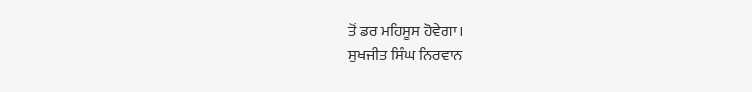ਤੋਂ ਡਰ ਮਹਿਸੂਸ ਹੋਵੇਗਾ।
ਸੁਖਜੀਤ ਸਿੰਘ ਨਿਰਵਾਨ